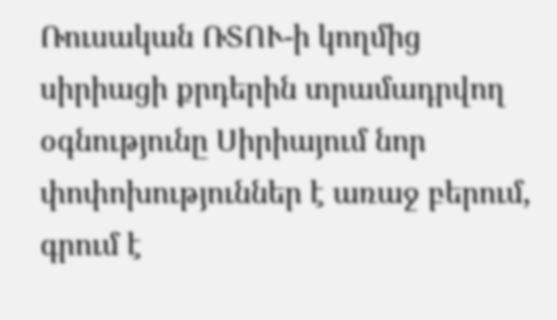Ռուսական ՌՏՈՒ-ի կողմից սիրիացի քրդերին տրամադրվող օգնությունը Սիրիայում նոր փոփոխություններ է առաջ բերում, գրում է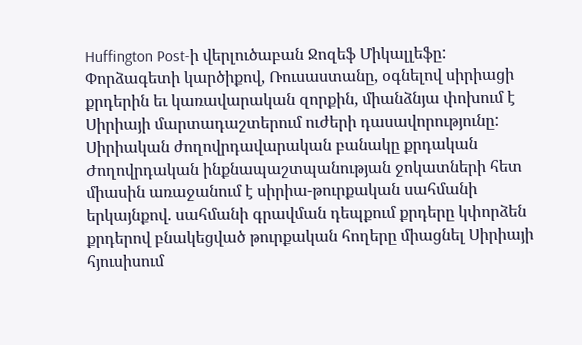Huffington Post-ի վերլուծաբան Ջոզեֆ Միկալլեֆը:
Փորձագետի կարծիքով, Ռուսաստանը, օգնելով սիրիացի քրդերին եւ կառավարական զորքին, միանձնյա փոխում է Սիրիայի մարտադաշտերում ուժերի դասավորությունը: Սիրիական ժողովրդավարական բանակը քրդական Ժողովրդական ինքնապաշտպանության ջոկատների հետ միասին առաջանում է սիրիա-թուրքական սահմանի երկայնքով. սահմանի գրավման դեպքում քրդերը կփորձեն քրդերով բնակեցված թուրքական հողերը միացնել Սիրիայի հյուսիսում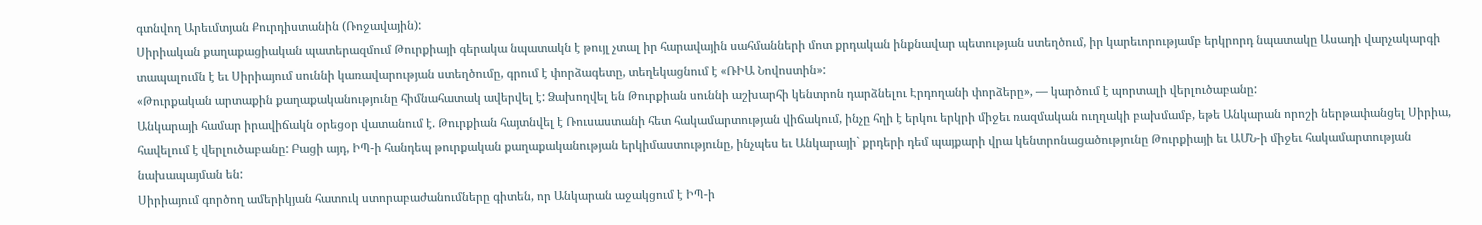գտնվող Արեւմտյան Քուրդիստանին (Ռոջավային):
Սիրիական քաղաքացիական պատերազմում Թուրքիայի գերակա նպատակն է թույլ չտալ իր հարավային սահմանների մոտ քրդական ինքնավար պետության ստեղծում, իր կարեւորությամբ երկրորդ նպատակը Ասադի վարչակարգի տապալումն է եւ Սիրիայում սուննի կառավարության ստեղծումը, գրում է փորձագետը, տեղեկացնում է «ՌԻԱ Նովոստին»:
«Թուրքական արտաքին քաղաքականությունը հիմնահատակ ավերվել է: Ձախողվել են Թուրքիան սուննի աշխարհի կենտրոն դարձնելու Էրդողանի փորձերը», — կարծում է պորտալի վերլուծաբանը:
Անկարայի համար իրավիճակն օրեցօր վատանում է. Թուրքիան հայտնվել է Ռուսաստանի հետ հակամարտության վիճակում, ինչը հղի է երկու երկրի միջեւ ռազմական ուղղակի բախմամբ, եթե Անկարան որոշի ներթափանցել Սիրիա, հավելում է վերլուծաբանը: Բացի այդ, ԻՊ-ի հանդեպ թուրքական քաղաքականության երկիմաստությունը, ինչպես եւ Անկարայի` քրդերի դեմ պայքարի վրա կենտրոնացածությունը Թուրքիայի եւ ԱՄՆ-ի միջեւ հակամարտության նախապայման են:
Սիրիայում գործող ամերիկյան հատուկ ստորաբաժանումները գիտեն, որ Անկարան աջակցում է ԻՊ-ի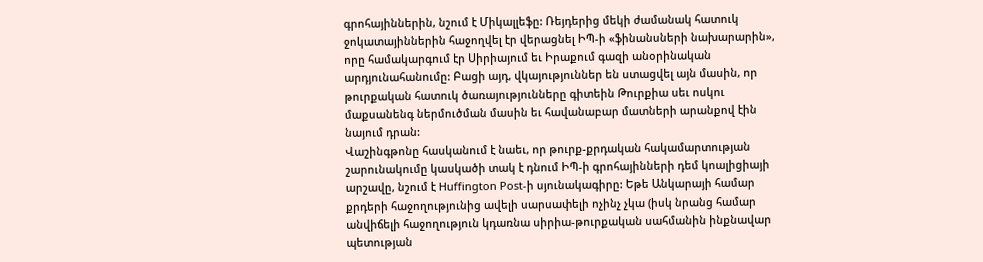գրոհայիններին, նշում է Միկալլեֆը: Ռեյդերից մեկի ժամանակ հատուկ ջոկատայիններին հաջողվել էր վերացնել ԻՊ-ի «ֆինանսների նախարարին», որը համակարգում էր Սիրիայում եւ Իրաքում գազի անօրինական արդյունահանումը: Բացի այդ, վկայություններ են ստացվել այն մասին, որ թուրքական հատուկ ծառայությունները գիտեին Թուրքիա սեւ ոսկու մաքսանենգ ներմուծման մասին եւ հավանաբար մատների արանքով էին նայում դրան:
Վաշինգթոնը հասկանում է նաեւ, որ թուրք-քրդական հակամարտության շարունակումը կասկածի տակ է դնում ԻՊ-ի գրոհայինների դեմ կոալիցիայի արշավը, նշում է Huffington Post-ի սյունակագիրը: Եթե Անկարայի համար քրդերի հաջողությունից ավելի սարսափելի ոչինչ չկա (իսկ նրանց համար անվիճելի հաջողություն կդառնա սիրիա-թուրքական սահմանին ինքնավար պետության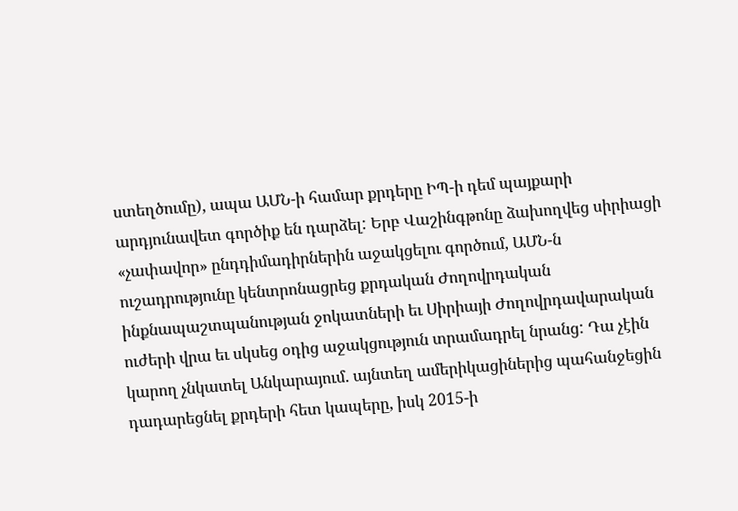ստեղծումը), ապա ԱՄՆ-ի համար քրդերը ԻՊ-ի դեմ պայքարի արդյունավետ գործիք են դարձել: Երբ Վաշինգթոնը ձախողվեց սիրիացի «չափավոր» ընդդիմադիրներին աջակցելու գործում, ԱՄՆ-ն ուշադրությունը կենտրոնացրեց քրդական Ժողովրդական ինքնապաշտպանության ջոկատների եւ Սիրիայի Ժողովրդավարական ուժերի վրա եւ սկսեց օդից աջակցություն տրամադրել նրանց: Դա չէին կարող չնկատել Անկարայում. այնտեղ ամերիկացիներից պահանջեցին դադարեցնել քրդերի հետ կապերը, իսկ 2015-ի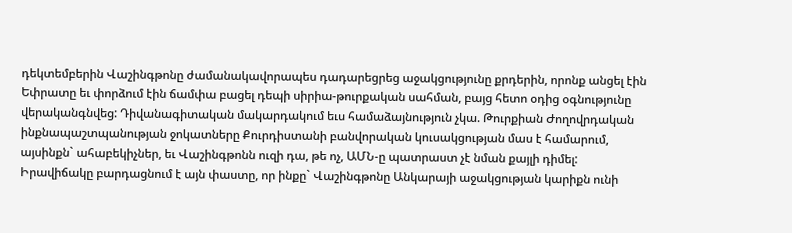դեկտեմբերին Վաշինգթոնը ժամանակավորապես դադարեցրեց աջակցությունը քրդերին, որոնք անցել էին Եփրատը եւ փորձում էին ճամփա բացել դեպի սիրիա-թուրքական սահման, բայց հետո օդից օգնությունը վերականգնվեց: Դիվանագիտական մակարդակում եւս համաձայնություն չկա. Թուրքիան Ժողովրդական ինքնապաշտպանության ջոկատները Քուրդիստանի բանվորական կուսակցության մաս է համարում, այսինքն` ահաբեկիչներ, եւ Վաշինգթոնն ուզի դա, թե ոչ, ԱՄՆ-ը պատրաստ չէ նման քայլի դիմել:
Իրավիճակը բարդացնում է այն փաստը, որ ինքը` Վաշինգթոնը Անկարայի աջակցության կարիքն ունի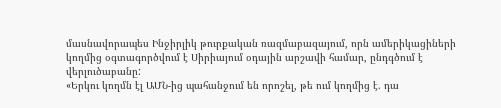մասնավորապես Ինջիրլիկ թուրքական ռազմաբազայում, որն ամերիկացիների կողմից օգտագործվում է Սիրիայում օդային արշավի համար, ընդգծում է վերլուծաբանը:
«Երկու կողմն էլ ԱՄՆ-ից պահանջում են որոշել, թե ում կողմից է. դա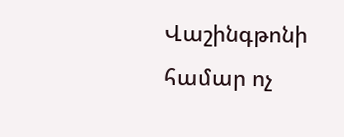Վաշինգթոնի համար ոչ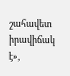շահավետ իրավիճակ է»,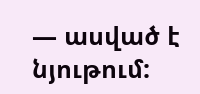— ասված է նյութում: